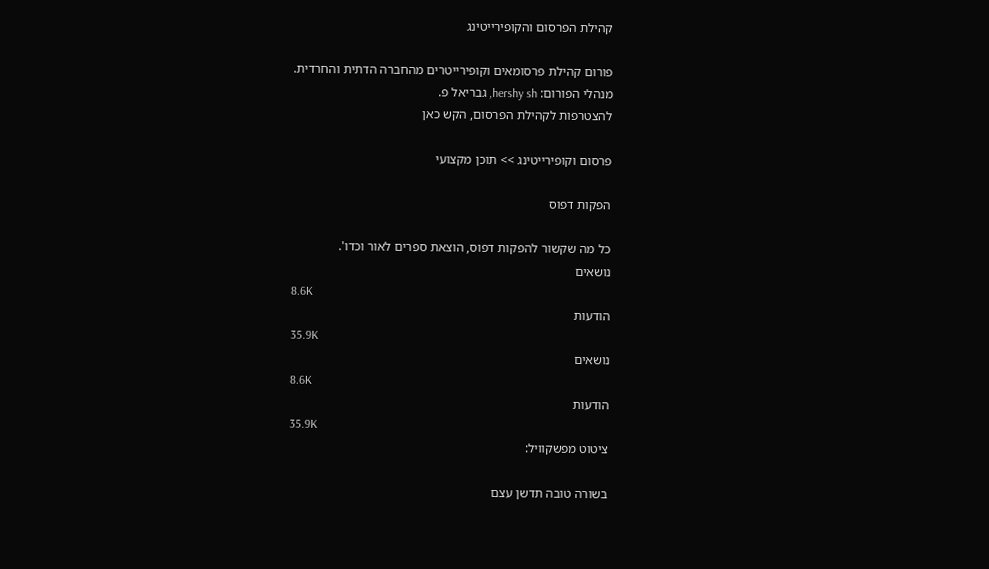קהילת הפרסום והקופירייטינג

פורום קהילת פרסומאים וקופירייטרים מהחברה הדתית והחרדית.
מנהלי הפורום: hershy sh, גבריאל פ.
להצטרפות לקהילת הפרסום, הקש כאן

פרסום וקופירייטינג >> תוכן מקצועי

הפקות דפוס

כל מה שקשור להפקות דפוס, הוצאת ספרים לאור וכדו'.
נושאים
8.6K
הודעות
35.9K
נושאים
8.6K
הודעות
35.9K
ציטוט מפשקוויל:

בשורה טובה תדשן עצם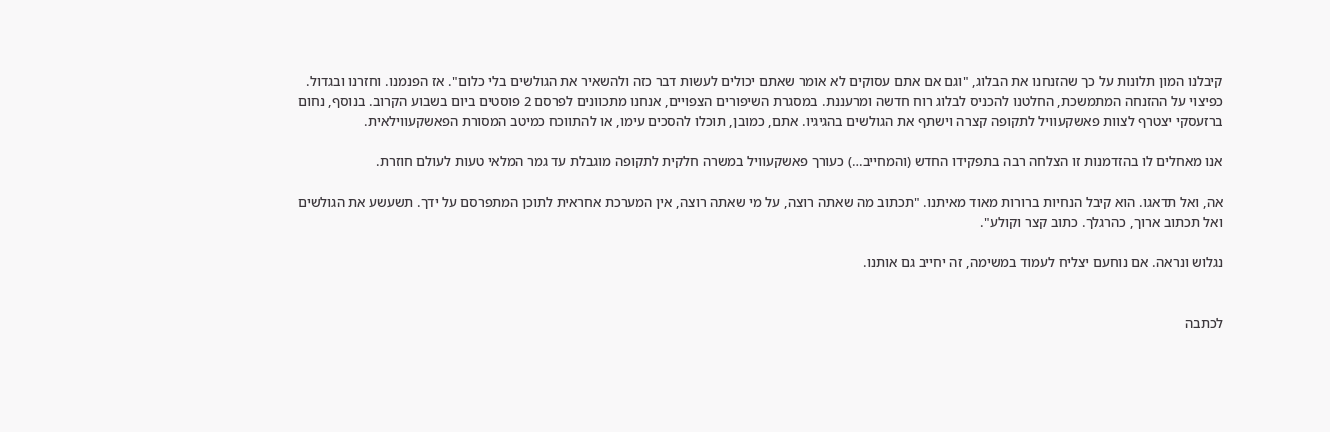קיבלנו המון תלונות על כך שהזנחנו את הבלוג, "וגם אם אתם עסוקים לא אומר שאתם יכולים לעשות דבר כזה ולהשאיר את הגולשים בלי כלום". אז הפנמנו. וחזרנו ובגדול. כפיצוי על ההזנחה המתמשכת, החלטנו להכניס לבלוג רוח חדשה ומרעננת. במסגרת השיפורים הצפויים, אנחנו מתכוונים לפרסם 2 פוסטים ביום בשבוע הקרוב. בנוסף, נחום ברזעסקי יצטרף לצוות פאשקעוויל לתקופה קצרה וישתף את הגולשים בהגיגיו. אתם, כמובן, תוכלו להסכים עימו, או להתווכח כמיטב המסורת הפאשקעווילאית.

אנו מאחלים לו בהזדמנות זו הצלחה רבה בתפקידו החדש (והמחייב…) כעורך פאשקעוויל במשרה חלקית לתקופה מוגבלת עד גמר המלאי טעות לעולם חוזרת.

אה, ואל תדאגו. הוא קיבל הנחיות ברורות מאוד מאיתנו. "תכתוב מה שאתה רוצה, על מי שאתה רוצה, אין המערכת אחראית לתוכן המתפרסם על ידך. תשעשע את הגולשים ואל תכתוב ארוך, כהרגלך. כתוב קצר וקולע".

נגלוש ונראה. אם נוחעם יצליח לעמוד במשימה, זה יחייב גם אותנו.


לכתבה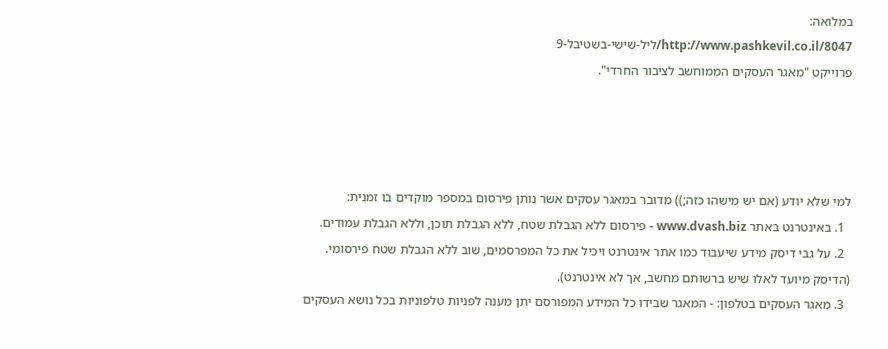במלואה:
http://www.pashkevil.co.il/8047/ליל-שישי-בשטיבל-9
פרוייקט "מאגר העסקים הממוחשב לציבור החרדי".




למי שלא יודע (אם יש מישהו כזה;)) מדובר במאגר עסקים אשר נותן פירסום במספר מוקדים בו זמנית:
  1. באינטרנט באתר www.dvash.biz - פירסום ללא הגבלת שטח, ללא הגבלת תוכן, וללא הגבלת עמודים.
  2. על גבי דיסק מידע שיעבוד כמו אתר אינטרנט ויכיל את כל המפרסמים, שוב ללא הגבלת שטח פירסומי. (הדיסק מיועד לאלו שיש ברשותם מחשב, אך לא אינטרנט).
  3. מאגר העסקים בטלפון: - המאגר שבידו כל המידע המפורסם יתן מענה לפניות טלפוניות בכל נושא העסקים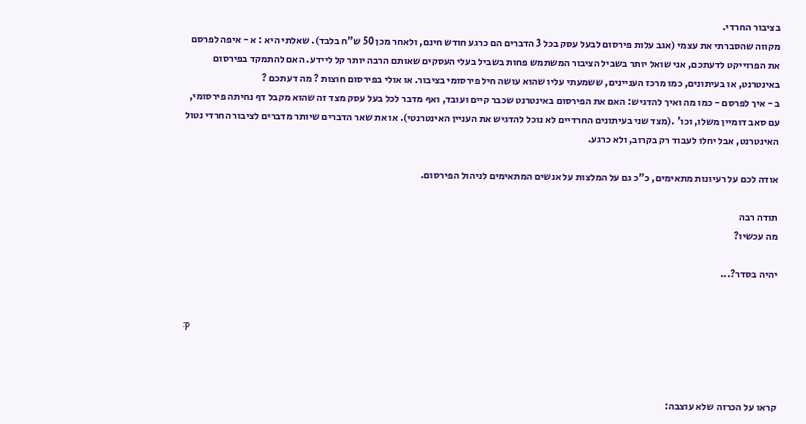בציבור החרדי.
מקווה שהסברתי את עצמי (אגב עלות פירסום לבעל עסק בכל 3 הדברים הם כרגע חודש חינם, ולאחר מכן 50 ש"ח בלבד). שאלתי היא : א - איפה לפרסם את הפרוייקט לדעתכם, אני שואל יותר בשביל הציבור המשתמש פחות בשביל בעלי העסקים שאותם הרבה יותר קל ליידע. האם להתמקד בפירסום באינטרנט, או בעיתונים, כמו מרכז העניינים, ששמעתי עליו שהוא עושה חיל פירסומי בציבור. או אולי בפירסום חוצות ? מה דעתכם ?
ב - איך לפרסם - כמו מה ואיך להדגיש: האם את הפירסום באינטרנט שכבר קיים ועובד, ואף מדבר לכל בעל עסק מצד זה שהוא מקבל דף נחיתה פירסומי, עם סאב דומיין משלו, וכו' .(מצד שני בעיתונים החרדיים לא נוכל להדגיש את העניין האינטרנטי). או את שאר הדברים שיותר מדברים לציבור החרדי נטול האינטרנט, אבל יחלו לעבוד רק בקרוב, ולא כרגע.

אודה לכם על רעיונות מתאימים, כ"כ גם על המלצות על אנשים המתאימים לניהול הפירסום.

תודה רבה
מה עכשיו?

יהיה בסדר?...


:p



קראו על הכרזה שלא עוצבה: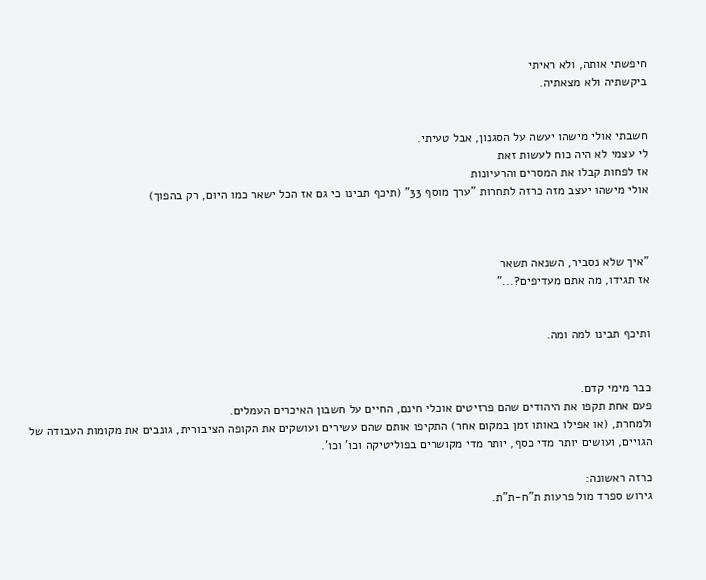חיפשתי אותה, ולא ראיתי
ביקשתיה ולא מצאתיה.


חשבתי אולי מישהו יעשה על הסגנון, אבל טעיתי.
לי עצמי לא היה כוח לעשות זאת
אז לפחות קבלו את המסרים והרעיונות
אולי מישהו יעצב מזה כרזה לתחרות "ערך מוסף 33" (תיכף תבינו כי גם אז הכל ישאר כמו היום, רק בהפוך)



"איך שלא נסביר, השנאה תשאר
אז תגידו, מה אתם מעדיפים?..."


ותיכף תבינו למה ומה.


כבר מימי קדם.
פעם אחת תקפו את היהודים שהם פרזיטים אוכלי חינם, החיים על חשבון האיכרים העמלים.
ולמחרת, (או אפילו באותו זמן במקום אחר) התקיפו אותם שהם עשירים ועושקים את הקופה הציבורית, גונבים את מקומות העבודה של הגויים, ועושים יותר מדי כסף, יותר מדי מקושרים בפוליטיקה וכו' וכו'.

כרזה ראשונה:
גירוש ספרד מול פרעות ת"ח-ת"ת.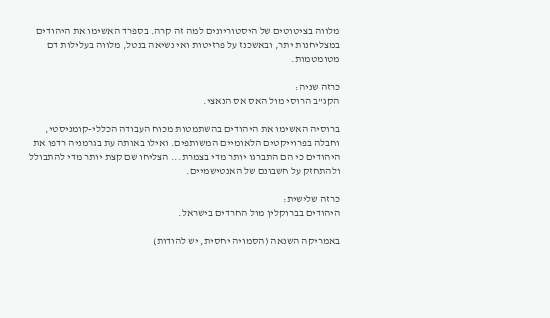מלווה בציטוטים של היסטוריונים למה זה קרה. בספרד האשימו את היהודים במצליחנות יתר, ובאשכנז על פרזיטות ואי נשיאה בנטל, מלווה בעלילות דם מטומטמות.

כרזה שניה:
הקג"ב הרוסי מול האס אס הנאצי.

ברוסיה האשימו את היהודים בהשתמטות מכוח העבודה הכללי-קומניסטי, וחבלה בפרוייקטים הלאומיים המשותפים. ואילו באותה עת בגרמניה רדפו את היהודים כי הם התברגו יותר מדי בצמרת... הצליחו שם קצת יותר מדי להתבולל ולהתחזק על חשבונם של האנטישמיים.

כרזה שלישית:
היהודים בברוקלין מול החרדים בישראל.

באמריקה השנאה (הסמויה יחסית, יש להודות)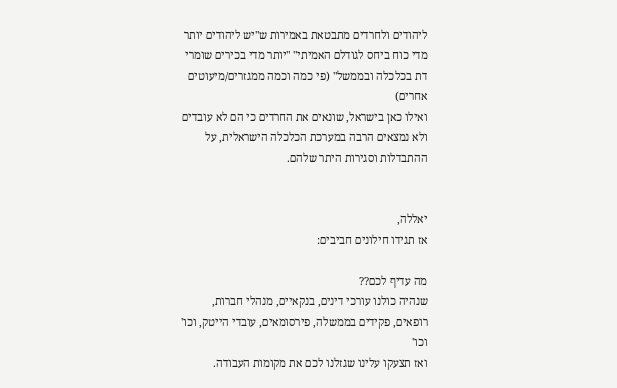ליהודים ולחרדים מתבטאת באמירות ש"יש ליהודים יותר מדי כוח ביחס לגודלם האמיתי" "יותר מדי בכירים שומרי דת בכלכלה ובממשל" (פי כמה וכמה ממגזרים/מיעוטים אחרים)
ואילו כאן בישראל, שונאים את החרדים כי הם לא עובדים ולא נמצאים הרבה במערכת הכלכלה הישראלית, על ההתבדלות וסגירות היתר שלהם.


יאללה,
אז תגידו חילונים חביבים:

מה עדיף לכם??
שנהיה כולנו עורכי דינים, בנקאיים, מנהלי חברות, רופאים, פקידים בממשלה, פירסומאים, עובדי הייטק, וכו' וכו'
ואז תצעקו עלינו שגזלנו לכם את מקומות העבודה.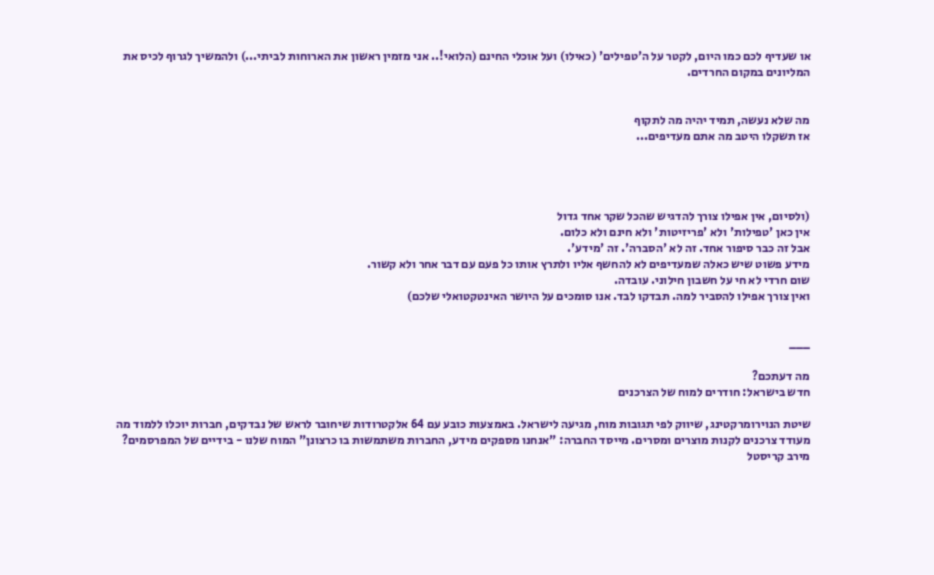או שעדיף לכם כמו היום, לקטר על ה'טפילים' (כאילו) ועל אוכלי החינם (הלואי!.. אני מזמין ראשון את הארוחות לביתי...) ולהמשיך לגרוף לכיס את המליונים במקום החרדים.


מה שלא נעשה, תמיד יהיה מה לתקוף
אז תשקלו היטב מה אתם מעדיפים...




(ולסיום, אין אפילו צורך להדגיש שהכל שקר אחד גדול
אין כאן 'טפילות' ולא 'פריזיטות' ולא חינם ולא כלום.
אבל זה כבר סיפור אחד. זה לא 'הסברה'. זה 'מידע'.
מידע פשוט שיש כאלה שמעדיפים לא להחשף אליו ולתרץ אותו כל פעם עם דבר אחר ולא קשור.
שום חרדי לא חי על חשבון חילוני. עובדה.
ואין צורך אפילו להסביר למה. תבדקו לבד. אנו סומכים על היושר האינטקטואלי שלכם)


___

מה דעתכם?
חדש בישראל: חודרים למוח של הצרכנים

שיטת הנוירומרקטינג, שיווק לפי תגובות מוח, מגיעה לישראל. באמצעות כובע עם 64 אלקטרודות שיחובר לראש של נבדקים, חברות יוכלו ללמוד מה מעודד צרכנים לקנות מוצרים ומסרים. מייסד החברה: "אנחנו מספקים מידע, החברות משתמשות בו כרצונן" המוח שלנו - בידיים של המפרסמים?
מירב קריסטל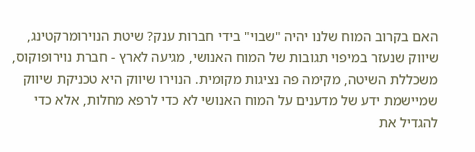האם בקרוב המוח שלנו יהיה "שבוי" בידי חברות ענק? שיטת הנוירומרקטינג, שיווק שנעזר במיפוי תגובות של המוח האנושי, מגיעה לארץ - חברת נוירופוקוס, משכללת השיטה, מקימה פה נציגות מקומית. הנוירו שיווק היא טכניקת שיווק שמיישמת ידע של מדענים על המוח האנושי לא כדי לרפא מחלות, אלא כדי להגדיל את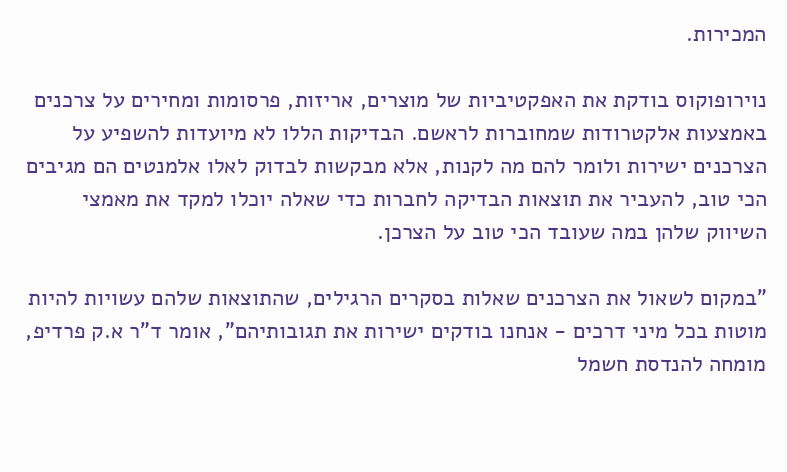המכירות.

נוירופוקוס בודקת את האפקטיביות של מוצרים, אריזות, פרסומות ומחירים על צרכנים באמצעות אלקטרודות שמחוברות לראשם. הבדיקות הללו לא מיועדות להשפיע על הצרכנים ישירות ולומר להם מה לקנות, אלא מבקשות לבדוק לאלו אלמנטים הם מגיבים הכי טוב, להעביר את תוצאות הבדיקה לחברות כדי שאלה יוכלו למקד את מאמצי השיווק שלהן במה שעובד הכי טוב על הצרכן.

"במקום לשאול את הצרכנים שאלות בסקרים הרגילים, שהתוצאות שלהם עשויות להיות מוטות בכל מיני דרכים - אנחנו בודקים ישירות את תגובותיהם", אומר ד"ר א.ק פרדיפ, מומחה להנדסת חשמל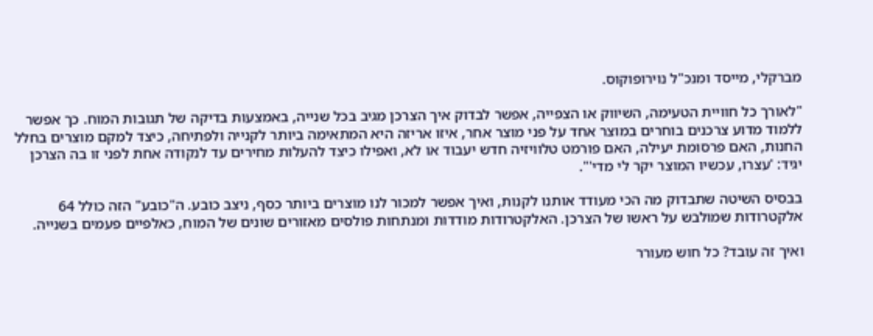מברקלי, מייסד ומנכ"ל נוירופוקוס.

"לאורך כל חוויית הטעימה, השיווק או הצפייה, אפשר לבדוק איך הצרכן מגיב בכל שנייה, באמצעות בדיקה של תגובות המוח. כך אפשר ללמוד מדוע צרכנים בוחרים במוצר אחד על פני מוצר אחר, איזו אריזה היא המתאימה ביותר לקנייה ולפתיחה, כיצד למקם מוצרים בחלל החנות, האם פרסומת יעילה, האם פורמט טלוויזיה חדש יעבוד או לא, ואפילו כיצד להעלות מחירים עד לנקודה אחת לפני זו בה הצרכן יגיד: 'עצרו, עכשיו המוצר יקר לי מדי'".

בבסיס השיטה שתבדוק מה הכי מעודד אותנו לקנות, ואיך אפשר למכור לנו מוצרים ביותר כסף, ניצב כובע. ה"כובע" הזה כולל 64 אלקטרודות שמולבש על ראשו של הצרכן. האלקטרודות מודדות ומנתחות פולסים מאזורים שונים של המוח, כאלפיים פעמים בשנייה.

ואיך זה עובד? כל חוש מעורר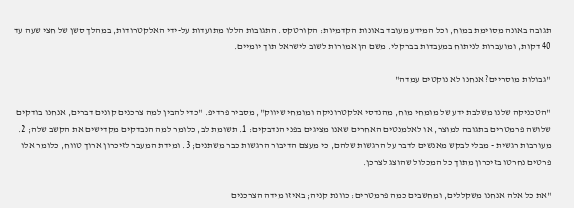תגובה באונה מסוימת במוח, וכל המידע מעובד באונות הקדמיות: הקורטקס. התגובות הללו מתועדות על-ידי האלקטרודות, במהלך סשן של חצי שעה עד 40 דקות, ומועברות לניתוח במעבדות בברקלי. משם הן אמורות לשוב לישראל תוך יומיים.

"גבולות מוסריים? אנחנו לא נוקטים עמדה"

"הטכניקה שלנו משלבת ידע של מומחי מוח, מהנדסי אלקטרוניקה ומומחי שיווק", מסביר פרדיפ. "כדי להבין למה צרכנים קונים דברים, אנחנו בודקים שלושה פרמטרים בתגובה למוצר, או לאלמנטים האחרים שאנו מציגים בפני הנדבקים: 1. תשומת לב, כלומר למה הנבדקים מקדישים את הקשב שלה; 2. מעורבות רגשית - מבלי לבקש מאנשים לדבר על הרגשות שלהם, כי מעצם הדיבור הרגשות כבר משתנים; 3. ומידת המעבר לזיכרון ארוך טווח, כלומר אלו פרטים נחרטו בזיכרון מתוך כל המכלול שהוצג לצרכן.

"את כל אלה אנחנו משקללים, ומחשבים כמה פרמטרים: כוונת קניה; באיזו מידה הצרכנים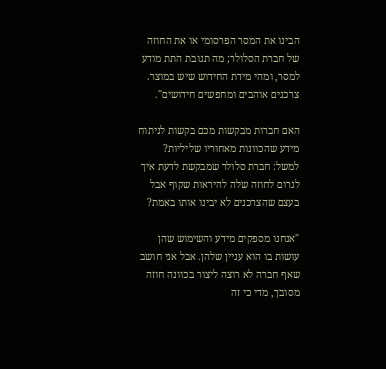הבינו את המסר הפרסומי או את החוזה של חברת הסלולר; מה תגובת התת מודע למסר, ומהי מידת החידוש שיש במוצר. צרכנים אוהבים ומחפשים חידושים".

האם חברות מבקשות מכם בקשות לניתוח מידע שהכוונות מאחוריו שליליות? למשל: חברת סלולר שמבקשת לדעת איך לגרום לחוזה שלה להיראות שקוף אבל בעצם שהצרכנים לא יבינו אותו באמת?

"אנחנו מספקים מידע והשימוש שהן עושות בו הוא עניין שלהן. אבל אני חושב שאף חברה לא רוצה ליצור בכוונה חוזה מסובך, מדי כי זה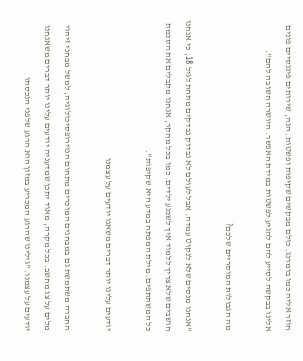חוזר אליה כמו בומרנג. כולם מבקשים שקיפות ופשטות. הנה, שירותים פיננסיים פונים אלינו בבקשה לסייע להם להגיע לפשטות במידת האפשר. היושרה חשובה להם".

מה הגבולות המוסריים שלכם?

"אנחנו מנסים שלא לנקוט עמדה. אבל לעולם לא נבדוק נבדקים מתחת לגיל 18, כי אנחנו חושבים שלא צריך ללמוד איך לשכנע ילדים. כמו בכל מחקר, אנחנו מקבלים את הסכמת כל המשתתפים. מילת המפתח במדע היא שקיפות".

יודעים עלינו יותר דברים משאנו יודעים על עצמנו

החברה משתמשת גם במבחנים המוכרים מתחום הנוירופסיכולוגיה, למשל מבחני זיהוי מלים על צג מחשב. בכל מקרה, מאוד יתכן שמדעניה יודעים עלינו יותר דברים משאנחנו יודעים על עצמנו. "גילינו שהרגע המכריע במזון הוא הרגע שלפני הנכסתו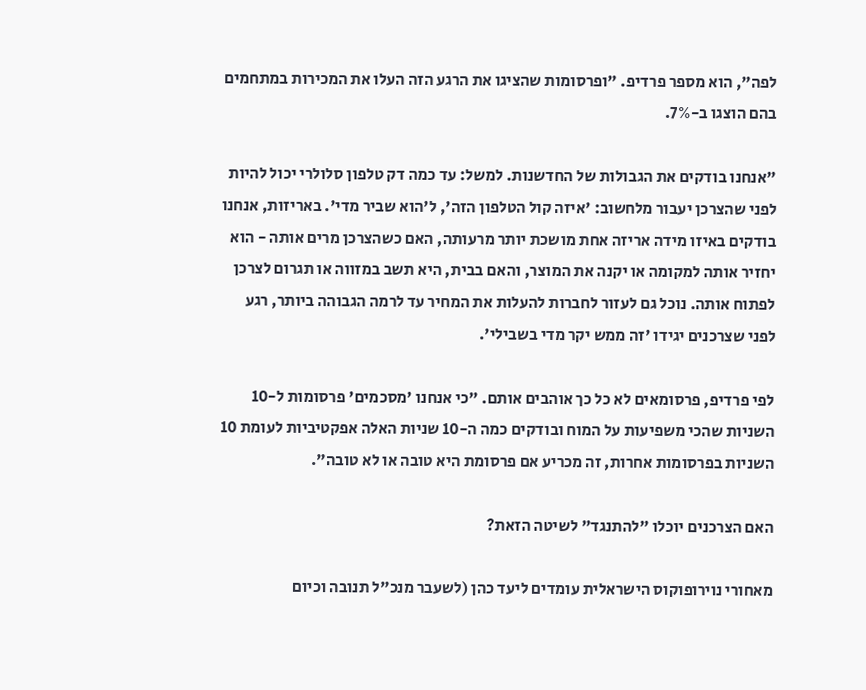לפה", הוא מספר פרדיפ. "ופרסומות שהציגו את הרגע הזה העלו את המכירות במתחמים בהם הוצגו ב-7%.

"אנחנו בודקים את הגבולות של החדשנות. למשל: עד כמה דק טלפון סלולרי יכול להיות לפני שהצרכן יעבור מלחשוב: 'איזה קול הטלפון הזה', ל'הוא שביר מדי'. באריזות, אנחנו בודקים באיזו מידה אריזה אחת מושכת יותר מרעותה, האם כשהצרכן מרים אותה - הוא יחזיר אותה למקומה או יקנה את המוצר, והאם בבית, היא תשב במזווה או תגרום לצרכן לפתוח אותה. נוכל גם לעזור לחברות להעלות את המחיר עד לרמה הגבוהה ביותר, רגע לפני שצרכנים יגידו 'זה ממש יקר מדי בשבילי'.

לפי פרדיפ, פרסומאים לא כל כך אוהבים אותם. "כי אנחנו 'מסכמים' פרסומות ל-10 השניות שהכי משפיעות על המוח ובודקים כמה ה-10 שניות האלה אפקטיביות לעומת 10 השניות בפרסומות אחרות, זה מכריע אם פרסומת היא טובה או לא טובה".

האם הצרכנים יוכלו "להתנגד" לשיטה הזאת?

מאחורי נוירופוקוס הישראלית עומדים ליעד כהן (לשעבר מנכ"ל תנובה וכיום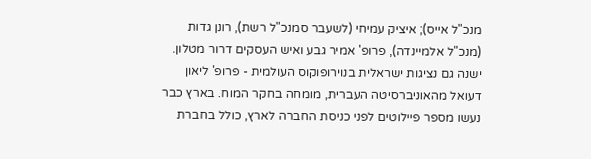מנכ"ל אייס); איציק עמיחי (לשעבר סמנכ"ל רשת), רונן גדות (מנכ"ל אלמיינדה), פרופ' אמיר גבע ואיש העסקים דרור מטלון. ישנה גם נציגות ישראלית בנוירופוקוס העולמית - פרופ' ליאון דעואל מהאוניברסיטה העברית, מומחה בחקר המוח. בארץ כבר נעשו מספר פיילוטים לפני כניסת החברה לארץ, כולל בחברת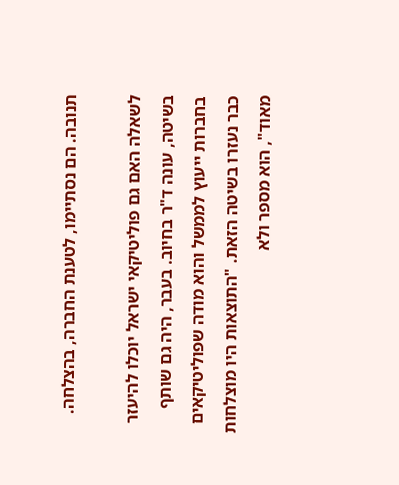תנובה. הם נסתיימו, לטענת החברה, בהצלחה.

לשאלה האם גם פוליטיקאי ישראל יוכלו להיעזר בשיטה, עונה ד"ר בחיוב. בעבר, היה גם שותף בחברות ייעוץ לממשל והוא מודה שפוליטיקאים כבר נעזרו בשיטה הזאת. "התוצאות היו מוצלחות מאוד", הוא מספר ולא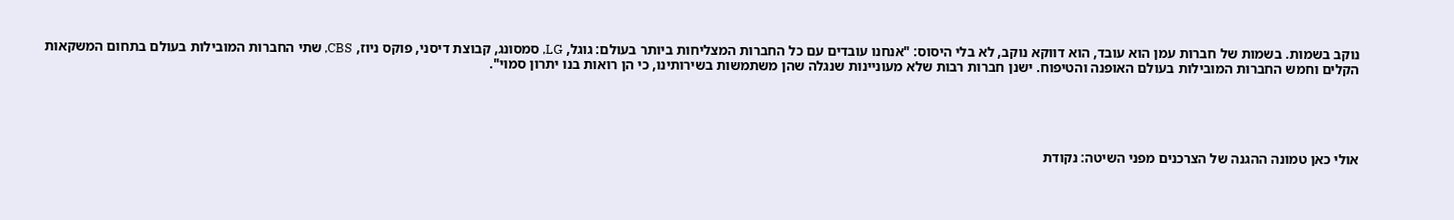נוקב בשמות. בשמות של חברות עמן הוא עובד, הוא דווקא נוקב, לא בלי היסוס: "אנחנו עובדים עם כל החברות המצליחות ביותר בעולם: גוגל, LG, סמסונג, קבוצת דיסני, פוקס ניוז, CBS, שתי החברות המובילות בעולם בתחום המשקאות הקלים וחמש החברות המובילות בעולם האופנה והטיפוח. ישנן חברות רבות שלא מעוניינות שנגלה שהן משתמשות בשירותינו, כי הן רואות בנו יתרון סמוי".





אולי כאן טמונה ההגנה של הצרכנים מפני השיטה: נקודת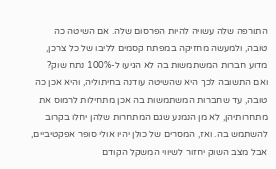התורפה שלה עשויה להיות הפרסום שלה. אם השיטה כה טובה, ולמעשה מחזיקה במפתח קסמים לליבו של כל צרכן, מדוע חברות המשתמשות בה לא הגיעו ל-100% נתח שוק? ואם התשובה לכך היא שהשיטה עודנה בחיתוליה, והיא אכן כה טובה, עד שחברות המשתמשות בה אכן מתחילות לרמוס את מתחרותיהן, לא מן הנמנע שגם המתחרות שלהן יחלו בקרוב להשתמש בה. ואז, המסרים של כולן יהיו אולי סופר אפקטיביים, אבל מצב השוק יחזור לשיווי המשקל הקודם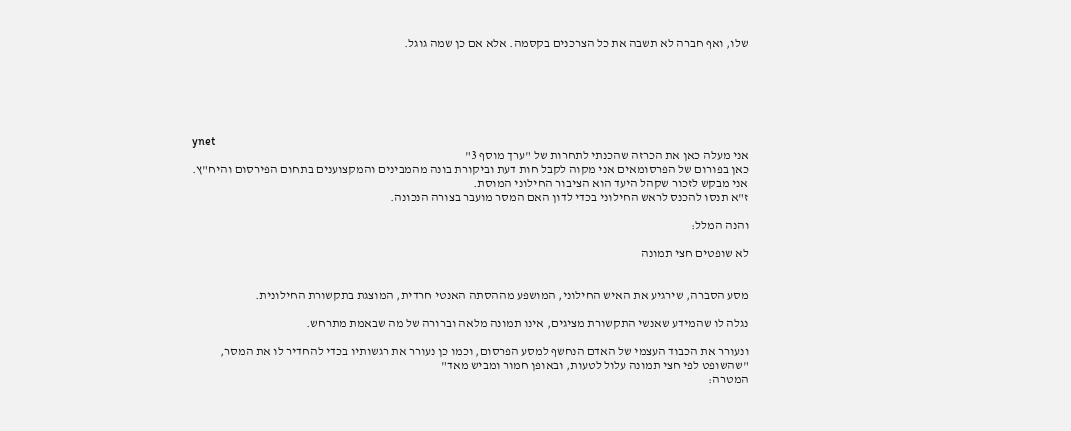שלו, ואף חברה לא תשבה את כל הצרכנים בקסמה. אלא אם כן שמה גוגל.






ynet
אני מעלה כאן את הכרזה שהכנתי לתחרות של "ערך מוסף 3"
כאן בפורום של הפרסומאים אני מקוה לקבל חות דעת וביקורת בונה מהמבינים והמקצוענים בתחום הפירסום והיח"ץ.
אני מבקש לזכור שקהל היעד הוא הציבור החילוני המוסת.
ז"א תנסו להכנס לראש החילוני בכדי לדון האם המסר מועבר בצורה הנכונה.

והנה המלל:

לא שופטים חצי תמונה


מסע הסברה, שירגיע את האיש החילוני, המושפע מההסתה האנטי חרדית, המוצגת בתקשורת החילונית.

נגלה לו שהמידע שאנשי התקשורת מציגים, אינו תמונה מלאה וברורה של מה שבאמת מתרחש.

ונעורר את הכבוד העצמי של האדם הנחשף למסע הפרסום, וכמו כן נעורר את רגשותיו בכדי להחדיר לו את המסר,
"שהשופט לפי חצי תמונה עלול לטעות, ובאופן חמור ומביש מאד"
המטרה: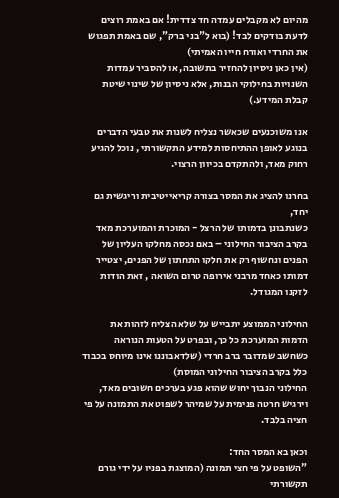מהיום לא מקבלים עמדה חד צדדית! אם באמת רוצים לדעת בודקים לבד! (בוא ל"בני ברק", שם באמת תפגוש את החרדי ואורח חייו האמיתי)
(אין כאן ניסיון להחזיר בתשובה, או להסביר עמדות השנויות בחילוקי הבנות, אלא ניסיון של שינוי שיטת קבלת המידע.)

אנו משוכנעים שכאשר נצליח לשנות את טבעי הדברים בנוגע לאופן ההתיחסות למידע התקשורתי , נוכל להגיע רחוק מאד, ולהתקדם בכיוון הרצוי.

בחרנו להציג את המסר בצורה קריאייטיבית וריגשית גם יחד,
כשנתבונן בדמותו של הרצל - המוכרת והמוערכת מאד בקרב הציבור החילוני – באם נכסה מחלקו העליון של הפנים ונחשוף רק את חלקו התחתון של הפנים, יצטייר דמותו כאחד מרבני אירופה טרום השואה , זאת הודות לזקנו המגודל.

החילוני הממוצע יתבייש על שלא הצליח לזהות את הדמות המוערכת כל כך, ובפרט על הטעות הנוראה כשחשב שמדובר ברב חרדי (שלדאבוננו אינו מיוחס בכבוד כלל בקרב הציבור החילוני המוסת)
החילוני הנבוך יחוש שהוא פגע בערכים חשובים מאד, וירגיש חרטה פנימית על שמיהר לשפוט את התמונה על פי חציה בלבד.

וכאן בא המסר החד:
"השופט על פי חצי תמונה (המוצגת בפניו על ידי גורם תקשורתי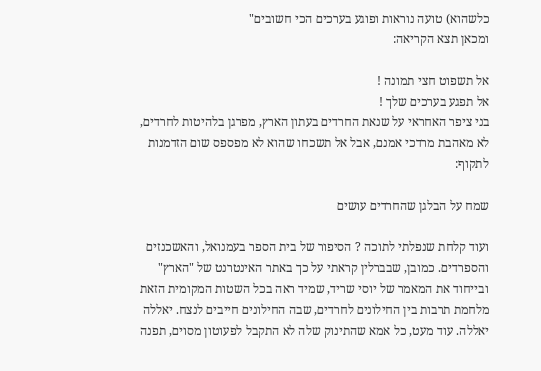כלשהוא) טועה נוראות ופוגע בערכים הכי חשובים"
ומכאן תצא הקריאה:

אל תשפוט חצי תמונה !
אל תפגע בערכים שלך !
בני ציפר האחראי על שנאת החרדים בעתון הארץ, מפרגן בלהיטות לחרדים, לא מאהבת מרדכי אמנם, אבל אל תשכחו שהוא לא מפספס שום הזדמנות לתקוף:

שמח על הבלגן שהחרדים עושים

ועוד קלחת שנפלתי לתוכה ? הסיפור של בית הספר בעמנואל, והאשכנזים והספרדים. כמובן, שבברלין קראתי על כך באתר האינטרנט של "הארץ" ובייחוד את המאמר של יוסי שריד, שמיד ראה בכל השטות המקומית הזאת מלחמת תרבות בין החילונים לחרדים, שבה החילונים חייבים לנצח. יאללה יאללה. עוד מעט, כל אמא שהתינוק שלה לא התקבל לפעוטון מסוים, תפנה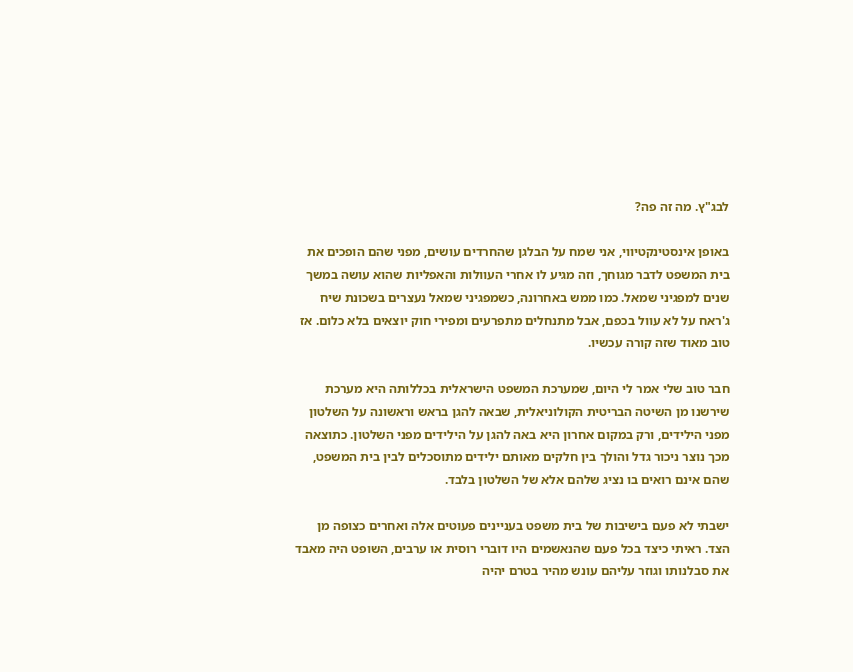לבג"ץ. מה זה פה?

באופן אינסטינקטיווי, אני שמח על הבלגן שהחרדים עושים, מפני שהם הופכים את בית המשפט לדבר מגוחך, וזה מגיע לו אחרי העוולות והאפליות שהוא עושה במשך שנים למפגיני שמאל. כמו ממש באחרונה, כשמפגיני שמאל נעצרים בשכונת שיח ג'ראח על לא עוול בכפם, אבל מתנחלים מתפרעים ומפירי חוק יוצאים בלא כלום. אז טוב מאוד שזה קורה עכשיו.

חבר טוב שלי אמר לי היום, שמערכת המשפט הישראלית בכללותה היא מערכת שירשנו מן השיטה הבריטית הקולוניאלית, שבאה להגן בראש וראשונה על השלטון מפני הילידים, ורק במקום אחרון היא באה להגן על הילידים מפני השלטון. כתוצאה מכך נוצר ניכור גדל והולך בין חלקים מאותם ילידים מתוסכלים לבין בית המשפט, שהם אינם רואים בו נציג שלהם אלא של השלטון בלבד.

ישבתי לא פעם בישיבות של בית משפט בעניינים פעוטים אלה ואחרים כצופה מן הצד. ראיתי כיצד בכל פעם שהנאשמים היו דוברי רוסית או ערבים, השופט היה מאבד את סבלנותו וגוזר עליהם עונש מהיר בטרם יהיה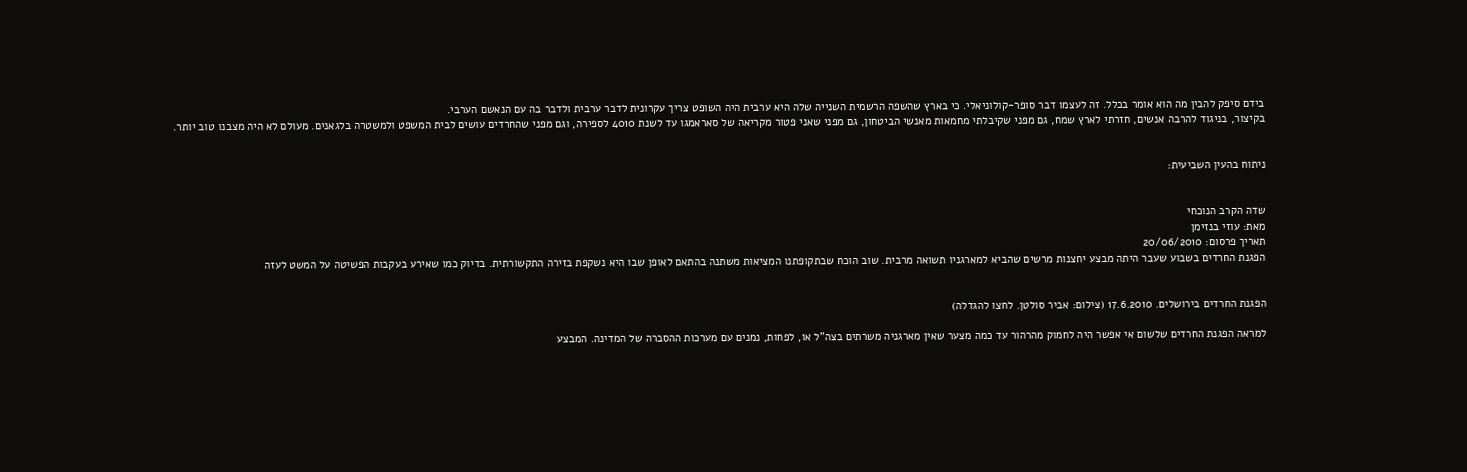בידם סיפק להבין מה הוא אומר בכלל. זה לעצמו דבר סופר-קולוניאלי. כי בארץ שהשפה הרשמית השנייה שלה היא ערבית היה השופט צריך עקרונית לדבר ערבית ולדבר בה עם הנאשם הערבי.
בקיצור, בניגוד להרבה אנשים, חזרתי לארץ שמח, גם מפני שקיבלתי מחמאות מאנשי הביטחון, גם מפני שאני פטור מקריאה של סאראמגו עד לשנת 4010 לספירה, וגם מפני שהחרדים עושים לבית המשפט ולמשטרה בלגאנים. מעולם לא היה מצבנו טוב יותר.


ניתוח בהעין השביעית:


שדה הקרב הנוכחי
מאת: עוזי בנזימן
תאריך פרסום: 20/06/2010
הפגנת החרדים בשבוע שעבר היתה מבצע יחצנות מרשים שהביא למארגניו תשואה מרבית. שוב הוכח שבתקופתנו המציאות משתנה בהתאם לאופן שבו היא נשקפת בזירה התקשורתית. בדיוק כמו שאירע בעקבות הפשיטה על המשט לעזה


הפגנת החרדים בירושלים. 17.6.2010 (צילום: אביר סולטן. לחצו להגדלה)

למראה הפגנת החרדים שלשום אי אפשר היה לחמוק מהרהור עד כמה מצער שאין מארגניה משרתים בצה"ל או, לפחות, נמנים עם מערכות ההסברה של המדינה. המבצע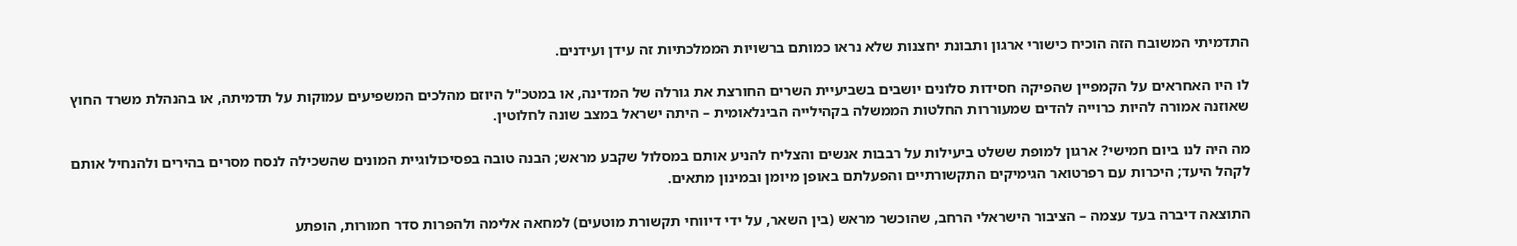התדמיתי המשובח הזה הוכיח כישורי ארגון ותבונת יחצנות שלא נראו כמותם ברשויות הממלכתיות זה עידן ועידנים.

לו היו האחראים על הקמפיין שהפיקה חסידות סלונים יושבים בשביעיית השרים החורצת את גורלה של המדינה, או במטכ"ל היוזם מהלכים המשפיעים עמוקות על תדמיתה, או בהנהלת משרד החוץ שאוזנה אמורה להיות כרוייה להדים שמעוררות החלטות הממשלה בקהילייה הבינלאומית – היתה ישראל במצב שונה לחלוטין.

מה היה לנו ביום חמישי? ארגון למופת ששלט ביעילות על רבבות אנשים והצליח להניע אותם במסלול שקבע מראש; הבנה טובה בפסיכולוגיית המונים שהשכילה לנסח מסרים בהירים ולהנחיל אותם לקהל היעד; היכרות עם רפרטואר הגימיקים התקשורתיים והפעלתם באופן מיומן ובמינון מתאים.

התוצאה דיברה בעד עצמה – הציבור הישראלי הרחב, שהוכשר מראש (בין השאר, על ידי דיווחי תקשורת מוטעים) למחאה אלימה ולהפרות סדר חמורות, הופתע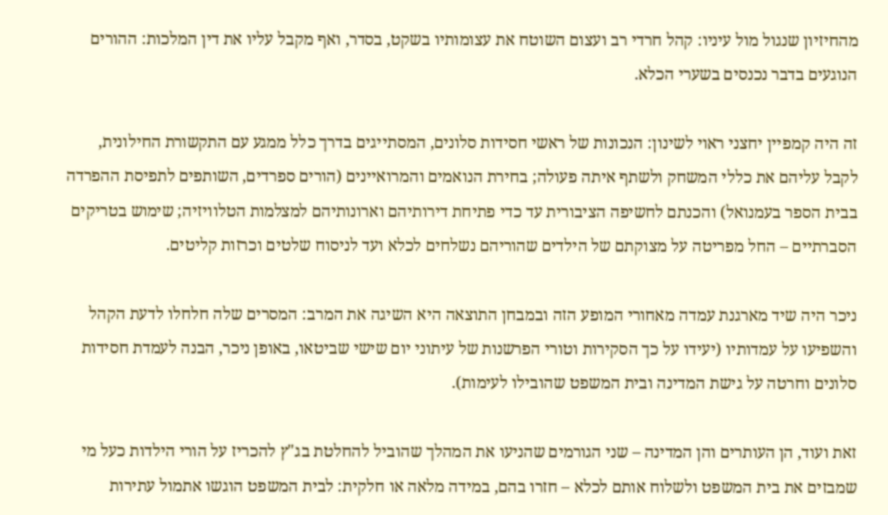מהחיזיון שנגול מול עיניו: קהל חרדי רב ועצום השוטח את עצומותיו בשקט, בסדר, ואף מקבל עליו את דין המלכות: ההורים הנוגעים בדבר נכנסים בשערי הכלא.

זה היה קמפיין יחצני ראוי לשינון: הנכונות של ראשי חסידות סלונים, המסתייגים בדרך כלל ממגע עם התקשורת החילונית, לקבל עליהם את כללי המשחק ולשתף איתה פעולה; בחירת הנואמים והמרואיינים (הורים ספרדים, השותפים לתפיסת ההפרדה בבית הספר בעמנואל) והכנתם לחשיפה הציבורית עד כדי פתיחת דירותיהם וארונותיהם למצלמות הטלוויזיה; שימוש בטריקים הסברתיים – החל מפריטה על מצוקתם של הילדים שהוריהם נשלחים לכלא ועד לניסוח שלטים וכרזות קליטים.

ניכר היה שיד מארגנת עמדה מאחורי המופע הזה ובמבחן התוצאה היא השיגה את המרב: המסרים שלה חלחלו לדעת הקהל והשפיעו על עמדותיו (יעידו על כך הסקירות וטורי הפרשנות של עיתוני יום שישי שביטאו, באופן ניכר, הבנה לעמדת חסידות סלונים וחרטה על גישת המדינה ובית המשפט שהובילו לעימות).

זאת ועוד, הן העותרים והן המדינה – שני הגורמים שהניעו את המהלך שהוביל להחלטת בג"ץ להכריז על הורי הילדות כעל מי שמבזים את בית המשפט ולשלוח אותם לכלא – חזרו בהם, במידה מלאה או חלקית: לבית המשפט הוגשו אתמול עתירות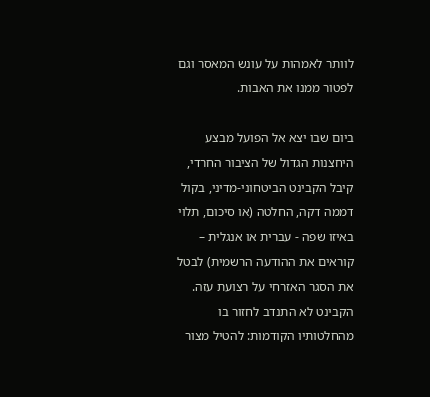לוותר לאמהות על עונש המאסר וגם לפטור ממנו את האבות.

ביום שבו יצא אל הפועל מבצע היחצנות הגדול של הציבור החרדי, קיבל הקבינט הביטחוני-מדיני, בקול דממה דקה, החלטה (או סיכום, תלוי באיזו שפה - עברית או אנגלית – קוראים את ההודעה הרשמית) לבטל את הסגר האזרחי על רצועת עזה. הקבינט לא התנדב לחזור בו מהחלטותיו הקודמות: להטיל מצור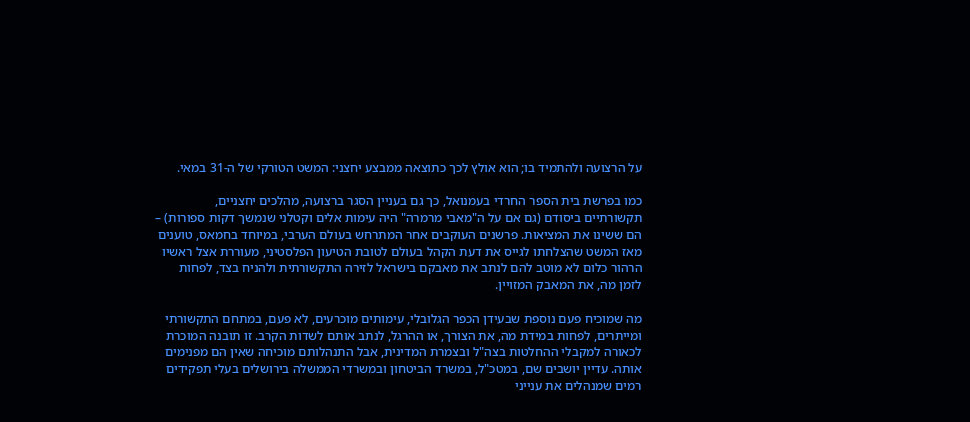על הרצועה ולהתמיד בו; הוא אולץ לכך כתוצאה ממבצע יחצני: המשט הטורקי של ה-31 במאי.

כמו בפרשת בית הספר החרדי בעמנואל, כך גם בעניין הסגר ברצועה, מהלכים יחצניים, תקשורתיים ביסודם (גם אם על ה"מאבי מרמרה" היה עימות אלים וקטלני שנמשך דקות ספורות) – הם ששינו את המציאות. פרשנים העוקבים אחר המתרחש בעולם הערבי, במיוחד בחמאס, טוענים מאז המשט שהצלחתו לגייס את דעת הקהל בעולם לטובת הטיעון הפלסטיני, מעוררת אצל ראשיו הרהור כלום לא מוטב להם לנתב את מאבקם בישראל לזירה התקשורתית ולהניח בצד, לפחות לזמן מה, את המאבק המזויין.

מה שמוכיח פעם נוספת שבעידן הכפר הגלובלי, עימותים מוכרעים, לא פעם, במתחם התקשורתי ומייתרים, לפחות במידת מה, את הצורך, או ההרגל, לנתב אותם לשדות הקרב. זו תובנה המוכרת לכאורה למקבלי ההחלטות בצה"ל ובצמרת המדינית, אבל התנהלותם מוכיחה שאין הם מפנימים אותה. עדיין יושבים שם, במטכ"ל, במשרד הביטחון ובמשרדי הממשלה בירושלים בעלי תפקידים רמים שמנהלים את ענייני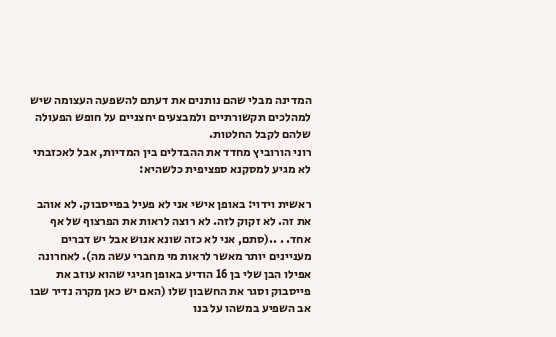המדינה מבלי שהם נותנים את דעתם להשפעה העצומה שיש למהלכים תקשורתיים ולמבצעים יחצניים על חופש הפעולה שלהם לקבל החלטות.
רוני הורוביץ מחדד את ההבדלים בין המדיות, אבל לאכזבתי לא מגיע למסקנא ספציפית כלשהיא:

ראשית וידוי: באופן אישי אני לא פעיל בפייסבוק. לא אוהב את זה. לא זקוק לזה. לא רוצה לראות את הפרצוף של אף אחד. . ..(סתם, אני לא כזה שונא אנוש אבל יש דברים מעניינים יותר מאשר לראות מי מחברי עשה מה). לאחרונה אפילו הבן שלי בן 16 הודיע באופן חגיגי שהוא עוזב את פייסבוק וסגר את החשבון שלו (האם יש כאן מקרה נדיר שבו אב השפיע במשהו על בנו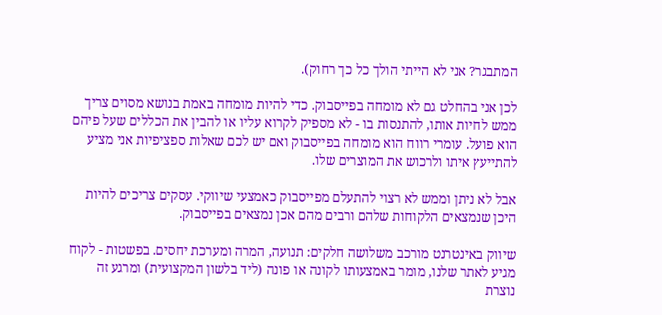המתבגר? אני לא הייתי הולך כל כך רחוק).

לכן אני בהחלט גם לא מומחה בפייסבוק. כדי להיות מומחה באמת בנושא מסוים צריך ממש לחיות אותו, להתנסות בו - לא מספיק לקרוא עליו או להבין את הכללים שעל פיהם הוא פועל. עומרי רווח הוא מומחה בפייסבוק ואם יש לכם שאלות ספציפיות אני מציע להתייעץ איתו ולרכוש את המוצרים שלו.

אבל לא ניתן וממש לא רצוי להתעלם מפייסבוק כאמצעי שיווקי. עסקים צריכים להיות היכן שנמצאים הלקוחות שלהם ורבים מהם אכן נמצאים בפייסבוק.

שיווק באינטרנט מורכב משלושה חלקים: תנועה, המרה ומערכת יחסים. בפשטות - לקוח מגיע לאתר שלנו, מומר באמצעותו לקונה או פונה (ליד בלשון המקצועית) ומרגע זה נוצרת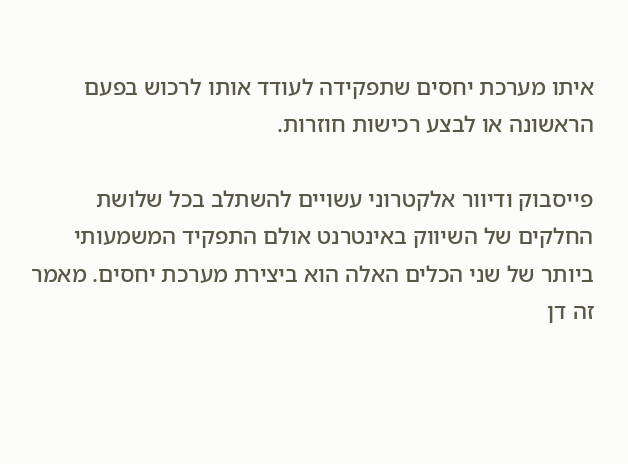איתו מערכת יחסים שתפקידה לעודד אותו לרכוש בפעם הראשונה או לבצע רכישות חוזרות.

פייסבוק ודיוור אלקטרוני עשויים להשתלב בכל שלושת החלקים של השיווק באינטרנט אולם התפקיד המשמעותי ביותר של שני הכלים האלה הוא ביצירת מערכת יחסים. מאמר זה דן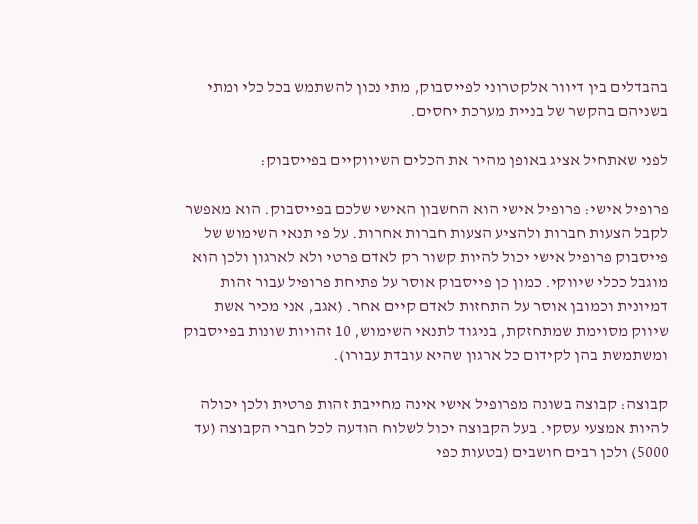בהבדלים בין דיוור אלקטרוני לפייסבוק, מתי נכון להשתמש בכל כלי ומתי בשניהם בהקשר של בניית מערכת יחסים.

לפני שאתחיל אציג באופן מהיר את הכלים השיווקיים בפייסבוק:

פרופיל אישי: פרופיל אישי הוא החשבון האישי שלכם בפייסבוק. הוא מאפשר לקבל הצעות חברות ולהציע הצעות חברות אחרות. על פי תנאי השימוש של פייסבוק פרופיל אישי יכול להיות קשור רק לאדם פרטי ולא לארגון ולכן הוא מוגבל ככלי שיווקי. כמון כן פייסבוק אוסר על פתיחת פרופיל עבור זהות דמיונית וכמובן אוסר על התחזות לאדם קיים אחר. (אגב, אני מכיר אשת שיווק מסוימת שמתחזקת, בניגוד לתנאי השימוש, 10 זהויות שונות בפייסבוק ומשתמשת בהן לקידום כל ארגון שהיא עובדת עבורו).

קבוצה: קבוצה בשונה מפרופיל אישי אינה מחייבת זהות פרטית ולכן יכולה להיות אמצעי עסקי. בעל הקבוצה יכול לשלוח הודעה לכל חברי הקבוצה (עד 5000) ולכן רבים חושבים (בטעות כפי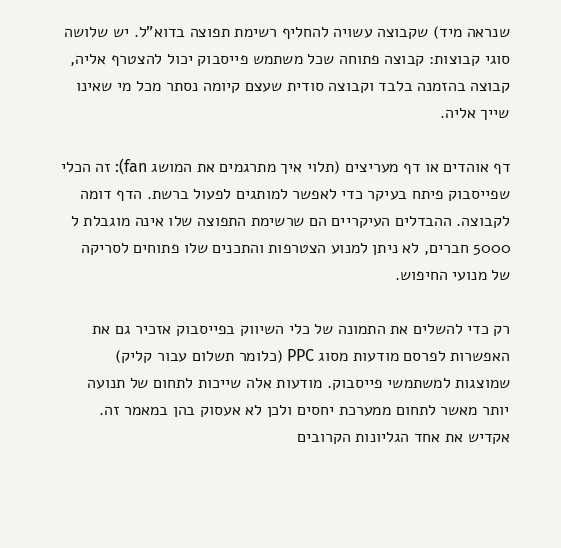שנראה מיד) שקבוצה עשויה להחליף רשימת תפוצה בדוא"ל. יש שלושה סוגי קבוצות: קבוצה פתוחה שכל משתמש פייסבוק יכול להצטרף אליה, קבוצה בהזמנה בלבד וקבוצה סודית שעצם קיומה נסתר מכל מי שאינו שייך אליה.

דף אוהדים או דף מעריצים (תלוי איך מתרגמים את המושג fan): זה הכלי שפייסבוק פיתח בעיקר כדי לאפשר למותגים לפעול ברשת. הדף דומה לקבוצה. ההבדלים העיקריים הם שרשימת התפוצה שלו אינה מוגבלת ל 5000 חברים, לא ניתן למנוע הצטרפות והתכנים שלו פתוחים לסריקה של מנועי החיפוש.

רק כדי להשלים את התמונה של כלי השיווק בפייסבוק אזכיר גם את האפשרות לפרסם מודעות מסוג PPC (כלומר תשלום עבור קליק) שמוצגות למשתמשי פייסבוק. מודעות אלה שייכות לתחום של תנועה יותר מאשר לתחום ממערכת יחסים ולכן לא אעסוק בהן במאמר זה. אקדיש את אחד הגליונות הקרובים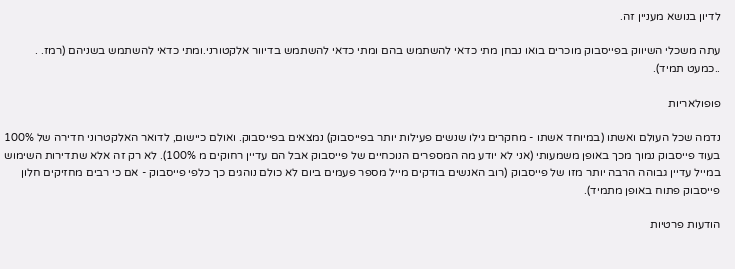לדיון בנושא מעניין זה.

עתה משכלי השיווק בפייסבוק מוכרים בואו נבחן מתי כדאי להשתמש בהם ומתי כדאי להשתמש בדיוור אלקטורני.ומתי כדאי להשתמש בשניהם (רמז. . ..כמעט תמיד).

פופולאריות

נדמה שכל העולם ואשתו (במיוחד אשתו - מחקרים גילו שנשים פעילות יותר בפייסבוק) נמצאים בפייסבוק. ואולם כיישום, לדואר האלקטרוני חדירה של 100% בעוד פייסבוק נמוך מכך באופן משמעותי (אני לא יודע מה המספרים הנוכחיים של פייסבוק אבל הם עדיין רחוקים מ 100%). לא רק זה אלא שתדירות השימוש במייל עדיין גבוהה הרבה יותר מזו של פייסבוק (רוב האנשים בודקים מייל מספר פעמים ביום לא כולם נוהגים כך כלפי פייסבוק - אם כי רבים מחזיקים חלון פייסבוק פתוח באופן מתמיד).

הודעות פרטיות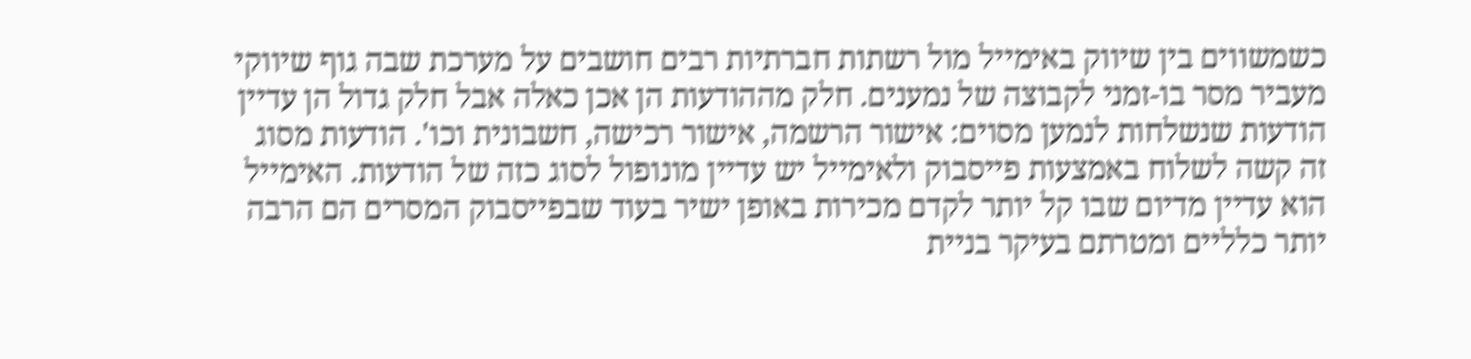כשמשווים בין שיווק באימייל מול רשתות חברתיות רבים חושבים על מערכת שבה גוף שיווקי מעביר מסר בו-זמני לקבוצה של נמענים. חלק מההודעות הן אכן כאלה אבל חלק גדול הן עדיין הודעות שנשלחות לנמען מסוים: אישור הרשמה, אישור רכישה, חשבונית וכו'. הודעות מסוג זה קשה לשלוח באמצעות פייסבוק ולאימייל יש עדיין מונופול לסוג כזה של הודעות. האימייל הוא עדיין מדיום שבו קל יותר לקדם מכירות באופן ישיר בעוד שבפייסבוק המסרים הם הרבה יותר כלליים ומטרתם בעיקר בניית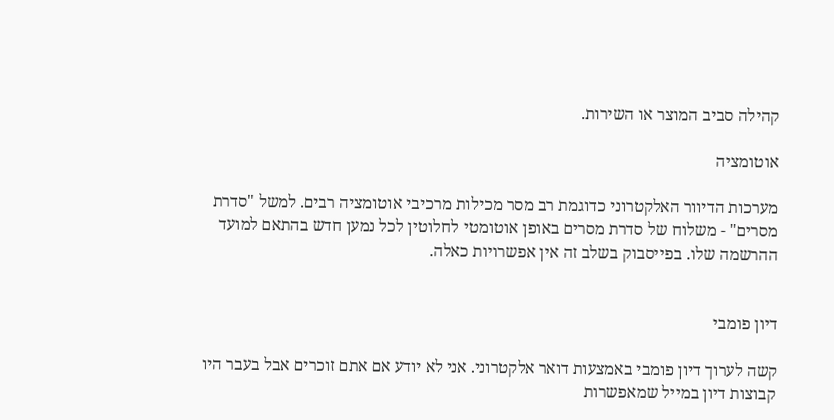קהילה סביב המוצר או השירות.

אוטומציה

מערכות הדיוור האלקטרוני כדוגמת רב מסר מכילות מרכיבי אוטומציה רבים. למשל "סדרת מסרים" - משלוח של סדרת מסרים באופן אוטומטי לחלוטין לכל נמען חדש בהתאם למועד ההרשמה שלו. בפייסבוק בשלב זה אין אפשרויות כאלה.


דיון פומבי

קשה לערוך דיון פומבי באמצעות דואר אלקטרוני. אני לא יודע אם אתם זוכרים אבל בעבר היו קבוצות דיון במייל שמאפשרות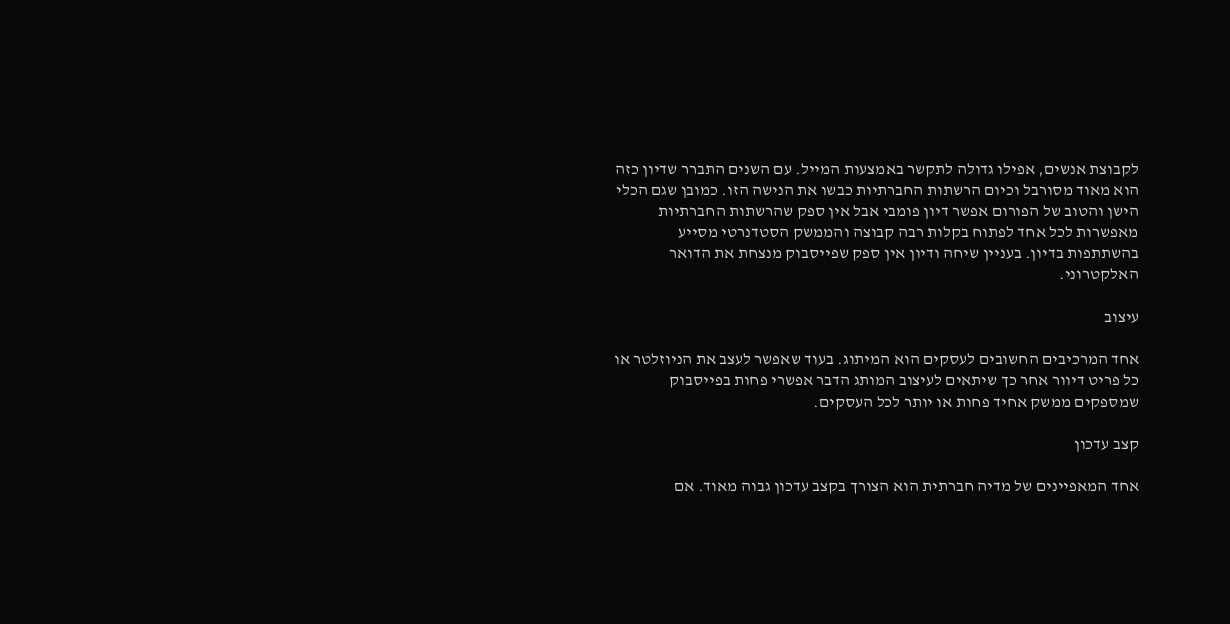לקבוצת אנשים, אפילו גדולה לתקשר באמצעות המייל. עם השנים התברר שדיון כזה הוא מאוד מסורבל וכיום הרשתות החברתיות כבשו את הנישה הזו. כמובן שגם הכלי הישן והטוב של הפורום אפשר דיון פומבי אבל אין ספק שהרשתות החברתיות מאפשרות לכל אחד לפתוח בקלות רבה קבוצה והממשק הסטדנרטי מסייע בהשתתפות בדיון. בעניין שיחה ודיון אין ספק שפייסבוק מנצחת את הדואר האלקטרוני.

עיצוב

אחד המרכיבים החשובים לעסקים הוא המיתוג. בעוד שאפשר לעצב את הניוזלטר או כל פריט דיוור אחר כך שיתאים לעיצוב המותג הדבר אפשרי פחות בפייסבוק שמספקים ממשק אחיד פחות או יותר לכל העסקים.

קצב עדכון

אחד המאפיינים של מדיה חברתית הוא הצורך בקצב עדכון גבוה מאוד. אם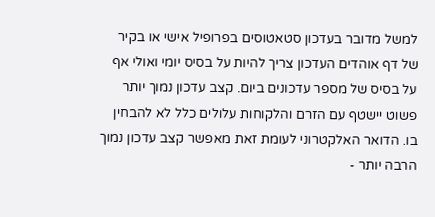למשל מדובר בעדכון סטאטוסים בפרופיל אישי או בקיר של דף אוהדים העדכון צריך להיות על בסיס יומי ואולי אף על בסיס של מספר עדכונים ביום. קצב עדכון נמוך יותר פשוט יישטף עם הזרם והלקוחות עלולים כלל לא להבחין בו. הדואר האלקטרוני לעומת זאת מאפשר קצב עדכון נמוך הרבה יותר -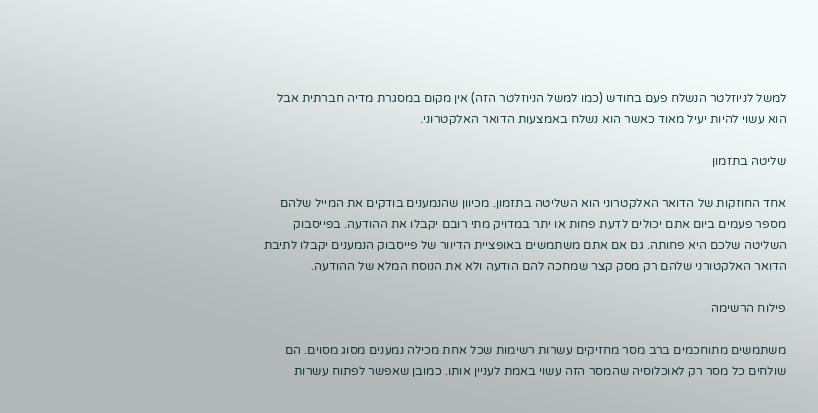למשל לניוזלטר הנשלח פעם בחודש (כמו למשל הניוזלטר הזה) אין מקום במסגרת מדיה חברתית אבל הוא עשוי להיות יעיל מאוד כאשר הוא נשלח באמצעות הדואר האלקטרוני.

שליטה בתזמון

אחד החוזקות של הדואר האלקטרוני הוא השליטה בתזמון. מכיוון שהנמענים בודקים את המייל שלהם מספר פעמים ביום אתם יכולים לדעת פחות או יתר במדויק מתי רובם יקבלו את ההודעה. בפייסבוק השליטה שלכם היא פחותה. גם אם אתם משתמשים באופציית הדיוור של פייסבוק הנמענים יקבלו לתיבת הדואר האלקטורני שלהם רק מסק קצר שמחכה להם הודעה ולא את הנוסח המלא של ההודעה.

פילוח הרשימה

משתמשים מתוחכמים ברב מסר מחזיקים עשרות רשימות שכל אחת מכילה נמענים מסוג מסוים. הם שולחים כל מסר רק לאוכלוסיה שהמסר הזה עשוי באמת לעניין אותו. כמובן שאפשר לפתוח עשרות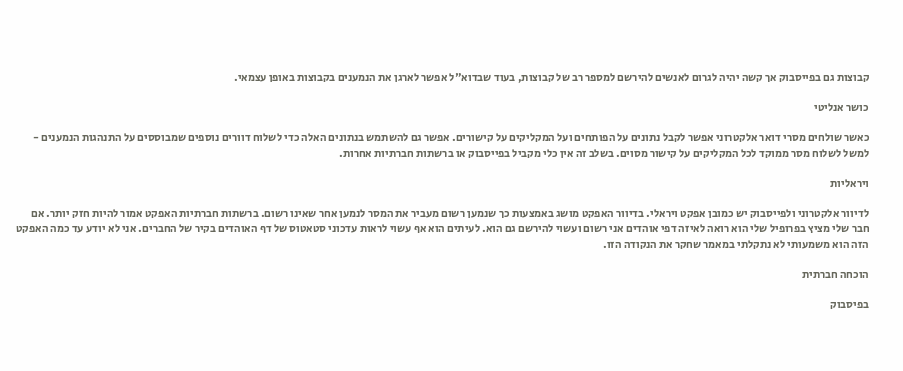קבוצות גם בפייסבוק אך קשה יהיה לגרום לאנשים להירשם למספר רב של קבוצות, בעוד שבדוא"ל אפשר לארגן את הנמענים בקבוצות באופן עצמאי.

כושר אנליטי

כאשר שולחים מסרי דואר אלקטרוני אפשר לקבל נתונים על הפותחים ועל המקליקים על קישורים. אפשר גם להשתמש בנתונים האלה כדי לשלוח דוורים נוספים שמבוססים על התנהגות הנמענים - למשל לשלוח מסר ממוקד לכל המקליקים על קישור מסוים. בשלב זה אין כלי מקביל בפייסבוק או ברשתות חברתיות אחרות.

ויראליות

לדיוור אלקטרוני ולפייסבוק יש כמובן אפקט ויראלי. בדיוור האפקט מושג באמצעות כך שנמען רשום מעביר את המסר לנמען אחר שאינו רשום. ברשתות חברתיות האפקט אמור להיות חזק יותר. אם חבר שלי מציץ בפרופיל שלי הוא רואה לאיזה דפי אוהדים אני רשום ועשוי להירשם גם הוא. לעיתים הוא אף עשוי לראות עדכוני סטאטוס של דף האוהדים בקיר של החברים. אני לא יודע עד כמה האפקט הזה הוא משמעותי לא נתקלתי במאמר שחקר את הנקודה הזו.

הוכחה חברתית

בפיסבוק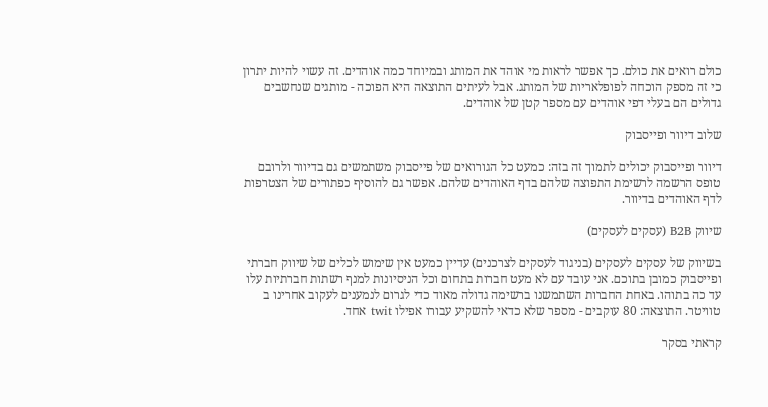כולם רואים את כולם. כך אפשר לראות מי אוהד את המותג ובמיוחד כמה אוהדים. זה עשוי להיות יתרון כי זה מספק הוכחה לפופלאריות של המותג. אבל לעיתים התוצאה היא הפוכה - מותגים שנחשבים גדולים הם בעלי דפי אוהדים עם מספר קטן של אוהדים.

שלוב דיוור ופייסבוק

דיוור ופייסבוק יכולים לתמוך זה בזה: כמעט כל הגורואים של פייסבוק משתמשים גם בדיוור ולרובם טופס הרשמה לרשימת התפוצה שלהם בדף האוהדים שלהם. אפשר גם להוסיף כפתורים של הצטרפות לדף האוהדים בדיוור.

שיווק B2B (עסקים לעסקים)

בשיווק של עסקים לעסקים (בניגוד לעסקים לצרכנים) עדיין כמעט אין שימוש לכלים של שיווק חברתי ופייסבוק כמובן בתוכם. אני עובד עם לא מעט חברות בתחום וכל הניסיונות למנף רשתות חברתיות עלו עד כה בתוהו. באחת החברות השתמשנו ברשימה גדולה מאוד כדי לגרום לנמענים לעקוב אחרינו ב טוויטר. התוצאה: 80 עוקבים - מספר שלא כדאי להשקיע עבורו אפילו twit אחד.

קראתי בסקר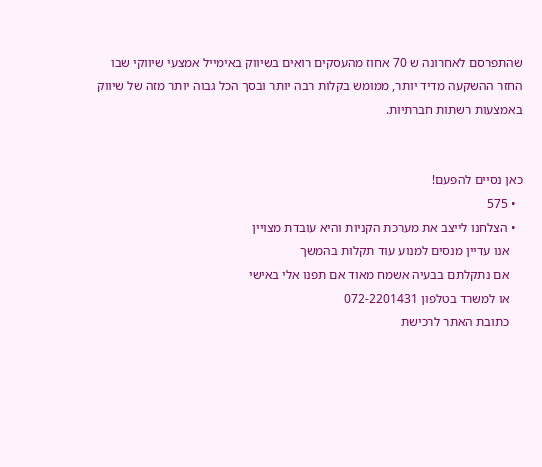שהתפרסם לאחרונה ש 70 אחוז מהעסקים רואים בשיווק באימייל אמצעי שיווקי שבו החזר ההשקעה מדיד יותר, ממומש בקלות רבה יותר ובסך הכל גבוה יותר מזה של שיווק באמצעות רשתות חברתיות.


כאן נסיים להפעם!
  • 575
  • הצלחנו לייצב את מערכת הקניות והיא עובדת מצויין
    אנו עדיין מנסים למנוע עוד תקלות בהמשך
    אם נתקלתם בבעיה אשמח מאוד אם תפנו אלי באישי
    או למשרד בטלפון 072-2201431
    כתובת האתר לרכישת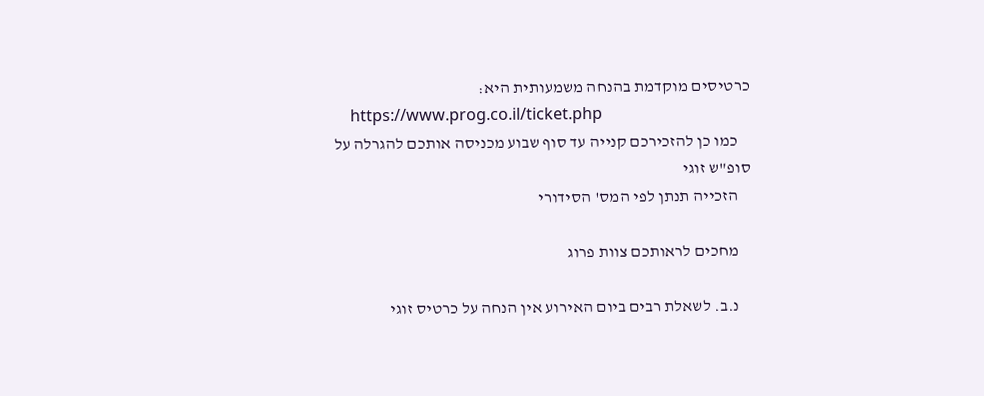כרטיסים מוקדמת בהנחה משמעותית היא:
    https://www.prog.co.il/ticket.php
    כמו כן להזכירכם קנייה עד סוף שבוע מכניסה אותכם להגרלה על סופ"ש זוגי
    הזכייה תנתן לפי המס' הסידורי

    מחכים לראותכם צוות פרוג

    נ.ב. לשאלת רבים ביום האירוע אין הנחה על כרטיס זוגי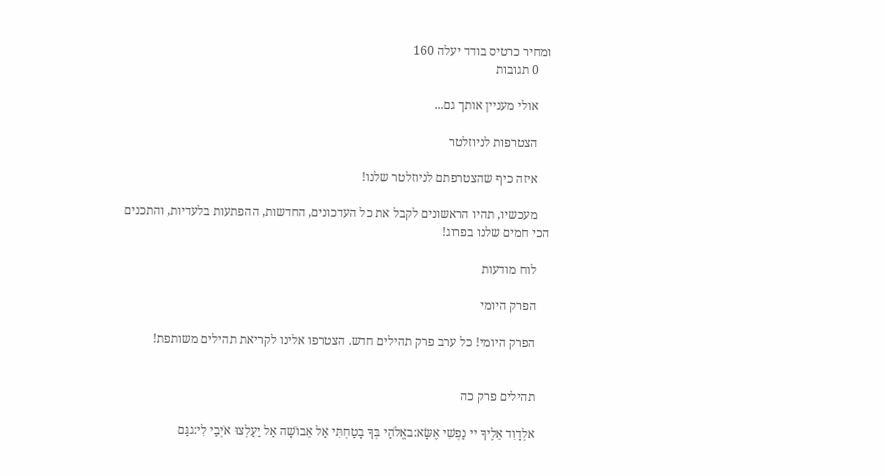ומחיר כרטיס בודד יעלה 160
    0 תגובות

    אולי מעניין אותך גם...

    הצטרפות לניוזלטר

    איזה כיף שהצטרפתם לניוזלטר שלנו!

    מעכשיו, תהיו הראשונים לקבל את כל העדכונים, החדשות, ההפתעות בלעדיות, והתכנים הכי חמים שלנו בפרוג!

    לוח מודעות

    הפרק היומי

    הפרק היומי! כל ערב פרק תהילים חדש. הצטרפו אלינו לקריאת תהילים משותפת!


    תהילים פרק כה

    אלְדָוִד אֵלֶיךָ יי נַפְשִׁי אֶשָּׂא:באֱלֹהַי בְּךָ בָטַחְתִּי אַל אֵבוֹשָׁה אַל יַעַלְצוּ אֹיְבַי לִי:גגַּם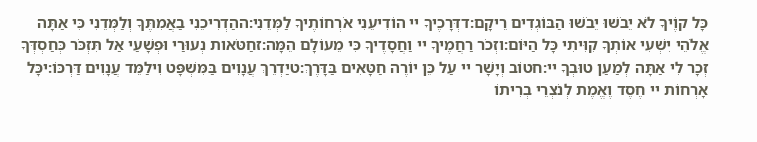כָּל קוֶֹיךָ לֹא יֵבֹשׁוּ יֵבֹשׁוּ הַבּוֹגְדִים רֵיקָם:דדְּרָכֶיךָ יי הוֹדִיעֵנִי אֹרְחוֹתֶיךָ לַמְּדֵנִי:ההַדְרִיכֵנִי בַאֲמִתֶּךָ וְלַמְּדֵנִי כִּי אַתָּה אֱלֹהֵי יִשְׁעִי אוֹתְךָ קִוִּיתִי כָּל הַיּוֹם:וזְכֹר רַחֲמֶיךָ יי וַחֲסָדֶיךָ כִּי מֵעוֹלָם הֵמָּה:זחַטֹּאות נְעוּרַי וּפְשָׁעַי אַל תִּזְכֹּר כְּחַסְדְּךָ זְכָר לִי אַתָּה לְמַעַן טוּבְךָ יי:חטוֹב וְיָשָׁר יי עַל כֵּן יוֹרֶה חַטָּאִים בַּדָּרֶךְ:טיַדְרֵךְ עֲנָוִים בַּמִּשְׁפָּט וִילַמֵּד עֲנָוִים דַּרְכּוֹ:יכָּל אָרְחוֹת יי חֶסֶד וֶאֱמֶת לְנֹצְרֵי בְרִיתוֹ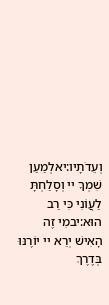וְעֵדֹתָיו:יאלְמַעַן שִׁמְךָ יי וְסָלַחְתָּ לַעֲוֹנִי כִּי רַב הוּא:יבמִי זֶה הָאִישׁ יְרֵא יי יוֹרֶנּוּ בְּדֶרֶךְ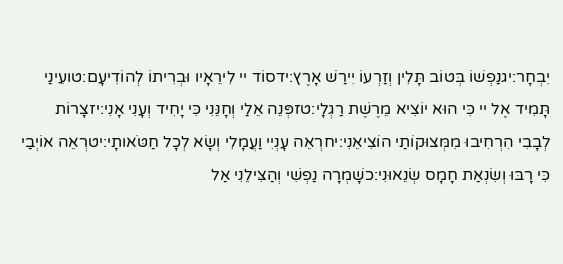יִבְחָר:יגנַפְשׁוֹ בְּטוֹב תָּלִין וְזַרְעוֹ יִירַשׁ אָרֶץ:ידסוֹד יי לִירֵאָיו וּבְרִיתוֹ לְהוֹדִיעָם:טועֵינַי תָּמִיד אֶל יי כִּי הוּא יוֹצִיא מֵרֶשֶׁת רַגְלָי:טזפְּנֵה אֵלַי וְחָנֵּנִי כִּי יָחִיד וְעָנִי אָנִי:יזצָרוֹת לְבָבִי הִרְחִיבוּ מִמְּצוּקוֹתַי הוֹצִיאֵנִי:יחרְאֵה עָנְיִי וַעֲמָלִי וְשָׂא לְכָל חַטֹּאותָי:יטרְאֵה אוֹיְבַי כִּי רָבּוּ וְשִׂנְאַת חָמָס שְׂנֵאוּנִי:כשָׁמְרָה נַפְשִׁי וְהַצִּילֵנִי אַל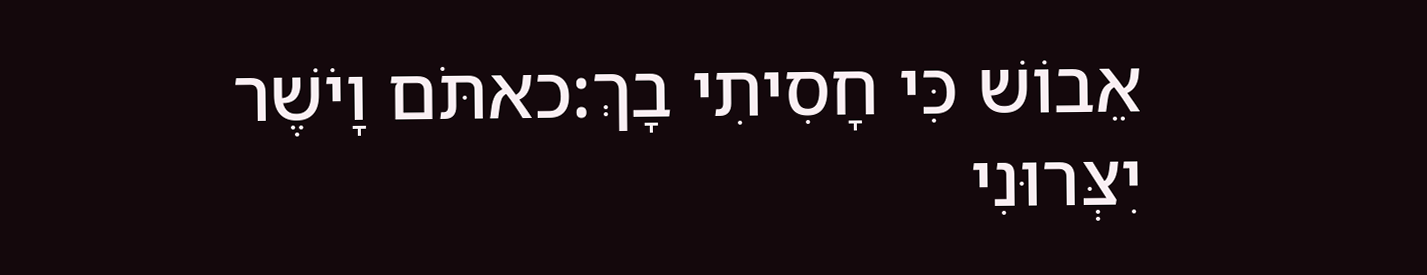אֵבוֹשׁ כִּי חָסִיתִי בָךְ:כאתֹּם וָיֹשֶׁר יִצְּרוּנִי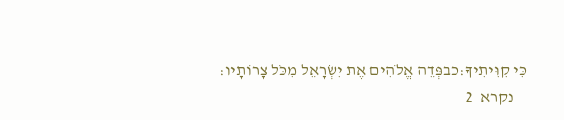כִּי קִוִּיתִיךָ:כבפְּדֵה אֱלֹהִים אֶת יִשְׂרָאֵל מִכֹּל צָרוֹתָיו:
    נקרא  2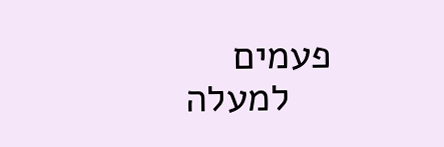פעמים
    למעלה